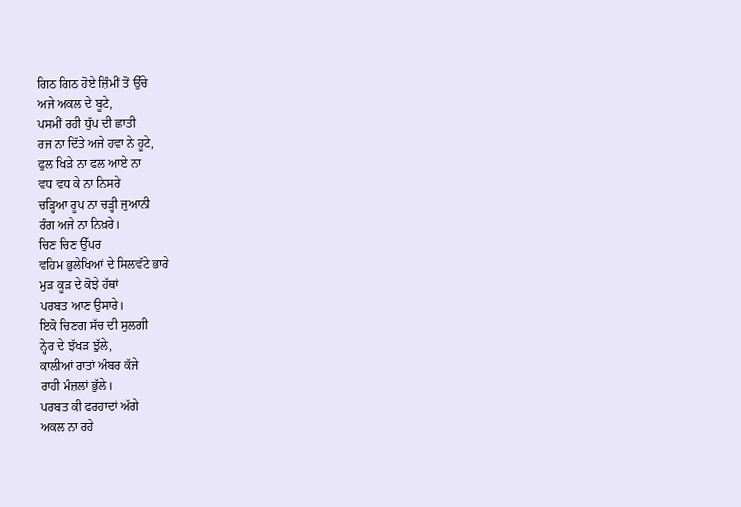ਗਿਠ ਗਿਠ ਹੋਏ ਜ਼ਿੰਮੀਂ ਤੋਂ ਉੱਚੇ
ਅਜੇ ਅਕਲ ਦੇ ਬੂਟੇ,
ਪਸਮੀਂ ਰਹੀ ਧੁੱਪ ਦੀ ਛਾਤੀ
ਰਜ ਨਾ ਦਿੱਤੇ ਅਜੇ ਹਵਾ ਨੇ ਹੂਟੇ,
ਫੁਲ ਖਿੜੇ ਨਾ ਫਲ ਆਏ ਨਾ
ਵਧ ਵਧ ਕੇ ਨਾ ਨਿਸਰੇ
ਚੜ੍ਹਿਆ ਰੂਪ ਨਾ ਚੜ੍ਹੀ ਜੁਆਨੀ
ਰੰਗ ਅਜੇ ਨਾ ਨਿਖ਼ਰੇ।
ਚਿਣ ਚਿਣ ਉੱਪਰ
ਵਹਿਮ ਭੁਲੇਖਿਆਂ ਦੇ ਸਿਲਵੱਟੇ ਭਾਰੇ
ਮੁੜ ਕੂੜ ਦੇ ਕੋਝੇ ਹੱਥਾਂ
ਪਰਬਤ ਆਣ ਉਸਾਰੇ।
ਇਕੋ ਚਿਣਗ ਸੱਚ ਦੀ ਸੁਲਗੀ
ਨ੍ਹੇਰ ਦੇ ਝੱਖੜ ਝੁੱਲੇ,
ਕਾਲੀਆਂ ਰਾਤਾਂ ਅੰਬਰ ਕੱਜੇ
ਰਾਹੀ ਮੰਜ਼ਲਾਂ ਭੁੱਲੇ।
ਪਰਬਤ ਕੀ ਫਰਹਾਦਾਂ ਅੱਗੇ
ਅਕਲ ਨਾ ਰਹੇ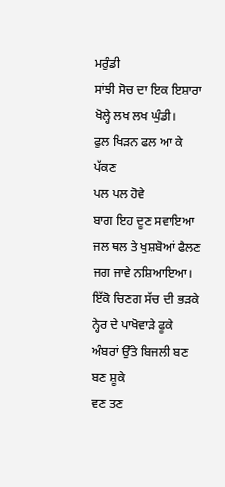ਮਰੁੰਡੀ
ਸਾਂਝੀ ਸੋਚ ਦਾ ਇਕ ਇਸ਼ਾਰਾ
ਖੋਲ੍ਹੇ ਲਖ ਲਖ ਘੁੰਡੀ।
ਫੁਲ ਖਿੜਨ ਫਲ ਆ ਕੇ ਪੱਕਣ
ਪਲ ਪਲ ਹੋਵੇ
ਬਾਗ ਇਹ ਦੂਣ ਸਵਾਇਆ
ਜਲ ਥਲ ਤੇ ਖੁਸ਼ਬੋਆਂ ਫੈਲਣ
ਜਗ ਜਾਵੇ ਨਸ਼ਿਆਇਆ।
ਇੱਕੋ ਚਿਣਗ ਸੱਚ ਦੀ ਭੜਕੇ
ਨ੍ਹੇਰ ਦੇ ਪਾਖੋਵਾੜੇ ਫੂਕੇ
ਅੰਬਰਾਂ ਉੱਤੇ ਬਿਜਲੀ ਬਣ ਬਣ ਸ਼ੂਕੇ
ਵਣ ਤਣ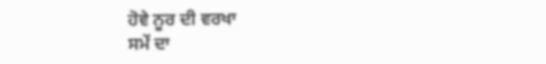ਹੋਵੇ ਨੂਰ ਦੀ ਵਰਖਾ
ਸਮੇਂ ਦਾ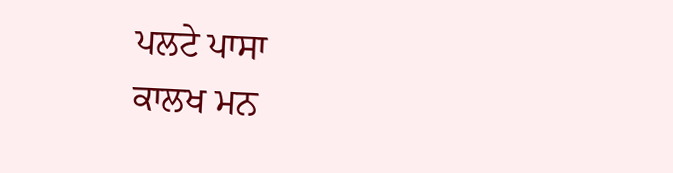ਪਲਟੇ ਪਾਸਾ
ਕਾਲਖ ਮਨ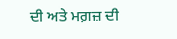ਦੀ ਅਤੇ ਮਗ਼ਜ਼ ਦੀ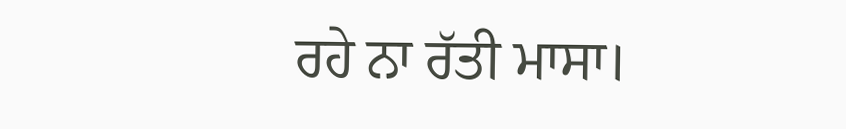ਰਹੇ ਨਾ ਰੱਤੀ ਮਾਸਾ।